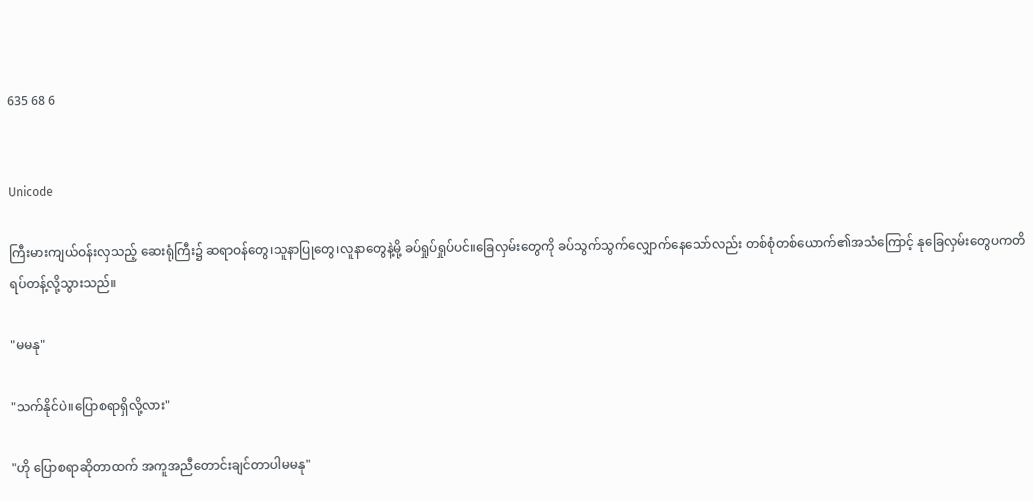635 68 6


Unicode

ကြီးမားကျယ်ဝန်းလှသည့် ဆေးရုံကြီး၌ ဆရာဝန်တွေ၊သူနာပြုတွေ၊လူနာတွေနဲ့မို့ ခပ်ရှုပ်ရှုပ်ပင်။ခြေလှမ်းတွေကို ခပ်သွက်သွက်လျှောက်နေသော်လည်း တစ်စုံတစ်ယောက်၏အသံကြောင့် နုခြေလှမ်းတွေပကတိရပ်တန့်လို့သွားသည်။

"မမနု"

"သက်နိုင်ပဲ။ပြောစရာရှိလို့လား"

"ဟို ပြောစရာဆိုတာထက် အကူအညီတောင်းချင်တာပါမမနု"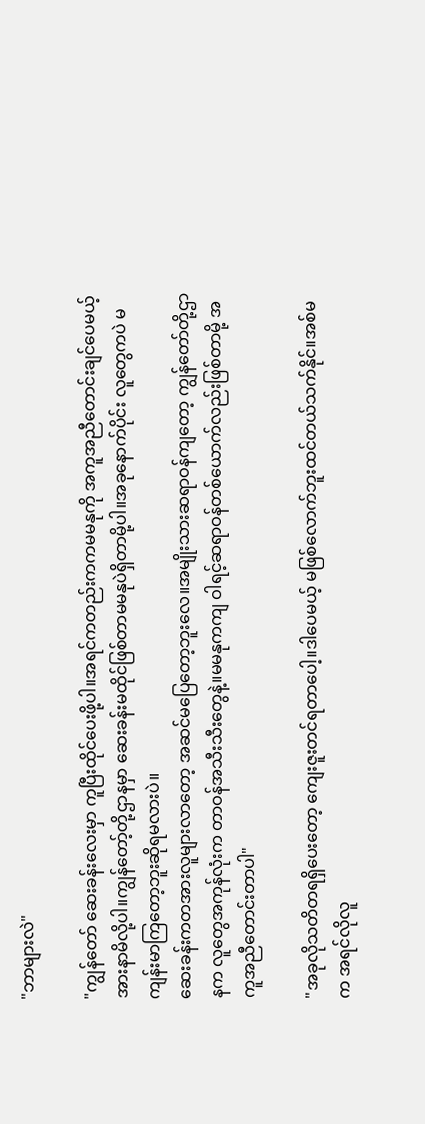"ဘာများလဲ"

"ကျွန်တော် ဆေးခန်းလေးမှာ ကူပြီးထိုင်ပေးဖို့ပါ။အရင်ကတည်းကကမမနုကို အကူအညီတောင်းချင်ပေမယ့် အားနာမိလို့ပါ။ကျွန်တော့်တို့ဌာနမှာ ဆေးခန်းမထိုင်ဖြစ်တာမမနုပဲရှိတာမို့ပါ။အခုနောက်ပိုင်း လူတွေကပဲ မကျန်းမာကြတော့ဘူးဆိုရမလားပဲ။
ဆေးခန်းကတအားလူများလာတော့ အဆင်မပြေတော့ဘူးလေ။အမျိုးသားဆရာဝန်ကျတော့ ကျွန်တော်တို့ဌာနက လူတွေအကုန်လုံးက တာဝန်အသီးသီးတွေနဲ့။မမနုကကျ ဝါရင့်ဆရာဝန်တစ်ယောက်လည်းဖြစ်တာမို့ အကူအညီတောင်းတာပါ"

"အခုလိုသတိတရရှိပေးတော့ ကျေးဇူးတင်ရတာပေါ့။ဒါပေမယ့် မဖြစ်လောက်ဘူးထင်တယ်သက်နိုင်။အစ်မက အရင်လိုလူ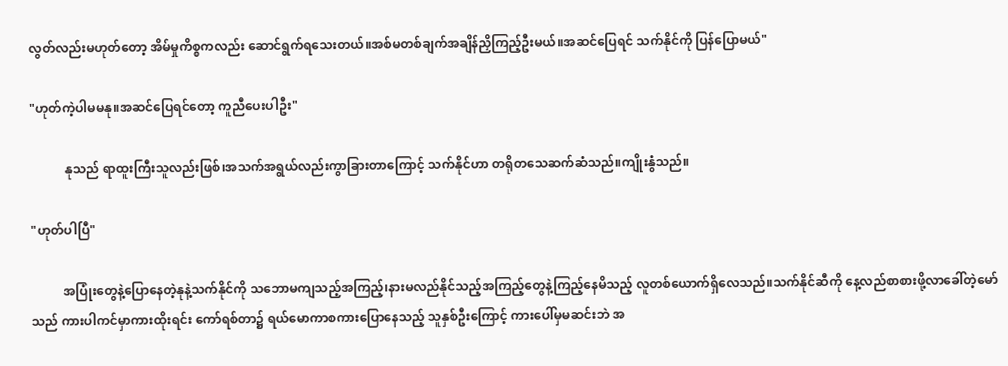လွတ်လည်းမဟုတ်တော့ အိမ်မှုကိစ္စကလည်း ဆောင်ရွက်ရသေးတယ်။အစ်မတစ်ချက်အချိန်ညှိကြည့်ဦးမယ်။အဆင်ပြေရင် သက်နိုင်ကို ပြန်ပြောမယ်"

"ဟုတ်ကဲ့ပါမမနု။အဆင်ပြေရင်တော့ ကူညီပေးပါဦး"

           နုသည် ရာထူးကြီးသူလည်းဖြစ်၊အသက်အရွယ်လည်းကွာခြားတာကြောင့် သက်နိုင်ဟာ တရိုတသေဆက်ဆံသည်။ကျိုးနွံသည်။

"ဟုတ်ပါပြီ"

          အပြုံးတွေနဲ့ပြောနေတဲ့နုနဲ့သက်နိုင်ကို သဘောမကျသည့်အကြည့်၊နားမလည်နိုင်သည့်အကြည့်တွေနဲ့ကြည့်နေမိသည့် လူတစ်ယောက်ရှိလေသည်။သက်နိုင်ဆီကို နေ့လည်စာစားဖို့လာခေါ်တဲ့မော်သည် ကားပါကင်မှာကားထိုးရင်း ကော်ရစ်တာ၌ ရယ်မောကာစကားပြောနေသည့် သူနှစ်ဦးကြောင့် ကားပေါ်မှမဆင်းဘဲ အ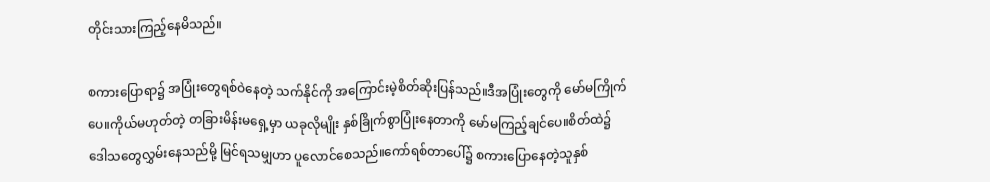တိုင်းသားကြည့်နေမိသည်။

စကားပြောရာ၌ အပြုံးတွေရစ်ဝဲနေတဲ့ သက်နိုင်ကို အကြောင်းမဲ့စိတ်ဆိုးပြန်သည်။ဒီအပြုံးတွေကို မော်မကြိုက်ပေ။ကိုယ်မဟုတ်တဲ့ တခြားမိန်းမရှေ့မှာ ယခုလိုမျိုး နှစ်ခြိုက်စွာပြုံးနေတာကို မော်မကြည့်ချင်ပေ။စိတ်ထဲ၌ဒေါသတွေလွှမ်းနေသည်မို့ မြင်ရသမျှဟာ ပူလောင်စေသည်။ကော်ရစ်တာပေါ်၌ စကားပြောနေတဲ့သူနှစ်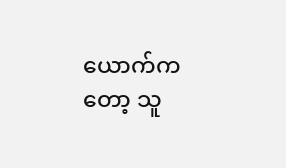ယောက်ကတော့ သူ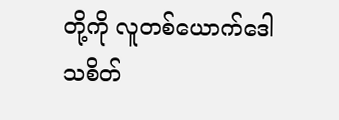တို့ကို လူတစ်ယောက်ဒေါသစိတ်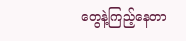တွေနဲ့ကြည့်နေတာ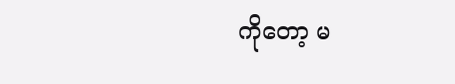ကိုတော့ မ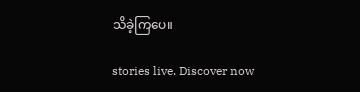သိခဲ့ကြပေ။

stories live. Discover now